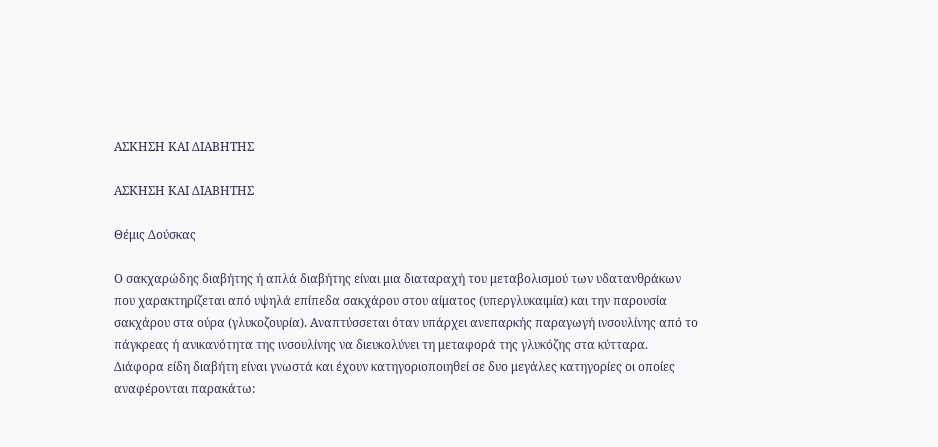ΑΣΚΗΣΗ ΚΑΙ ΔΙΑΒΗΤΗΣ

ΑΣΚΗΣΗ ΚΑΙ ΔΙΑΒΗΤΗΣ

Θέμις Δούσκας

Ο σακχαρώδης διαβήτης ή απλά διαβήτης είναι μια διαταραχή του μεταβολισμού των υδατανθράκων που χαρακτηρίζεται από υψηλά επίπεδα σακχάρου στου αίματος (υπεργλυκαιμία) και την παρουσία σακχάρου στα ούρα (γλυκοζουρία). Αναπτύσσεται όταν υπάρχει ανεπαρκής παραγωγή ινσουλίνης από το πάγκρεας ή ανικανότητα της ινσουλίνης να διευκολύνει τη μεταφορά της γλυκόζης στα κύτταρα. Διάφορα είδη διαβήτη είναι γνωστά και έχουν κατηγοριοποιηθεί σε δυο μεγάλες κατηγορίες οι οποίες αναφέρονται παρακάτω: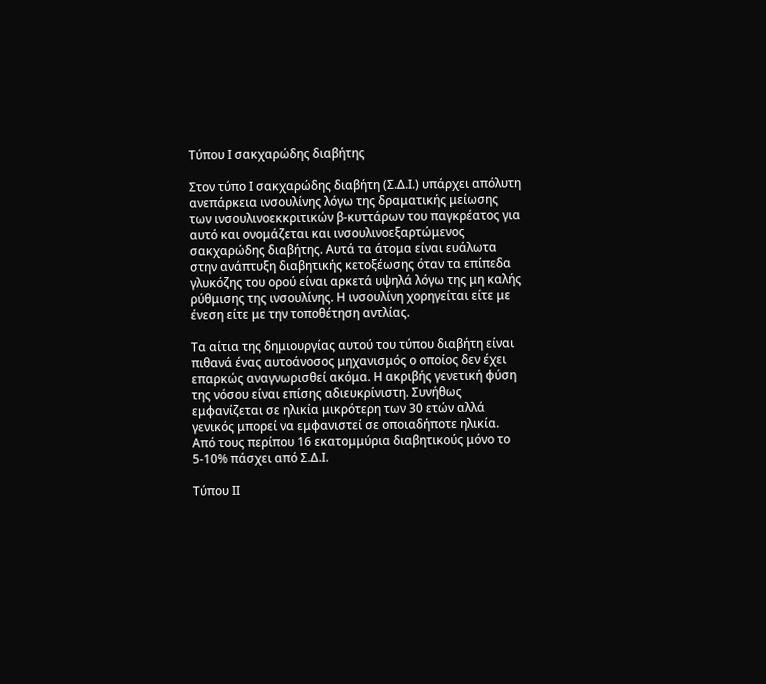Τύπου Ι σακχαρώδης διαβήτης

Στον τύπο Ι σακχαρώδης διαβήτη (Σ.Δ.Ι.) υπάρχει απόλυτη ανεπάρκεια ινσουλίνης λόγω της δραματικής μείωσης των ινσουλινοεκκριτικών β-κυττάρων του παγκρέατος για αυτό και ονομάζεται και ινσουλινοεξαρτώμενος σακχαρώδης διαβήτης. Αυτά τα άτομα είναι ευάλωτα στην ανάπτυξη διαβητικής κετοξέωσης όταν τα επίπεδα γλυκόζης του ορού είναι αρκετά υψηλά λόγω της μη καλής ρύθμισης της ινσουλίνης. Η ινσουλίνη χορηγείται είτε με ένεση είτε με την τοποθέτηση αντλίας.

Τα αίτια της δημιουργίας αυτού του τύπου διαβήτη είναι πιθανά ένας αυτοάνοσος μηχανισμός ο οποίος δεν έχει επαρκώς αναγνωρισθεί ακόμα. Η ακριβής γενετική φύση της νόσου είναι επίσης αδιευκρίνιστη. Συνήθως εμφανίζεται σε ηλικία μικρότερη των 30 ετών αλλά γενικός μπορεί να εμφανιστεί σε οποιαδήποτε ηλικία. Από τους περίπου 16 εκατομμύρια διαβητικούς μόνο το 5-10% πάσχει από Σ.Δ.Ι.

Τύπου ΙΙ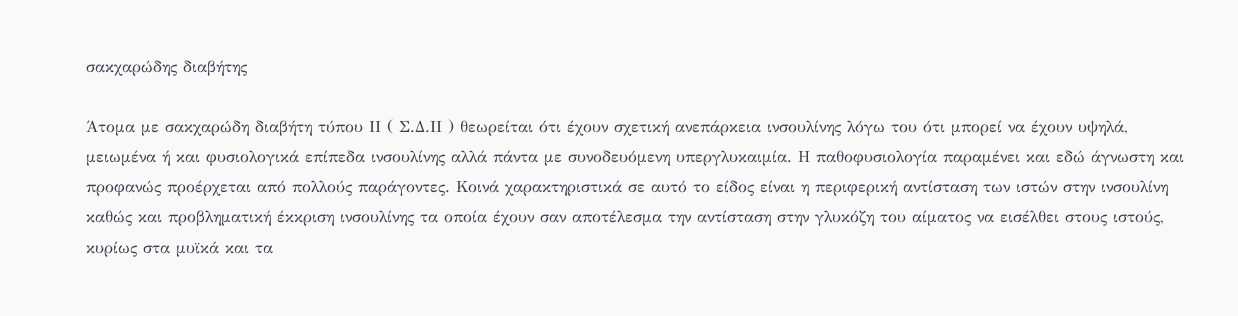σακχαρώδης διαβήτης

Άτομα με σακχαρώδη διαβήτη τύπου ΙΙ ( Σ.Δ.ΙΙ ) θεωρείται ότι έχουν σχετική ανεπάρκεια ινσουλίνης λόγω του ότι μπορεί να έχουν υψηλά, μειωμένα ή και φυσιολογικά επίπεδα ινσουλίνης αλλά πάντα με συνοδευόμενη υπεργλυκαιμία. Η παθοφυσιολογία παραμένει και εδώ άγνωστη και προφανώς προέρχεται από πολλούς παράγοντες. Κοινά χαρακτηριστικά σε αυτό το είδος είναι η περιφερική αντίσταση των ιστών στην ινσουλίνη καθώς και προβληματική έκκριση ινσουλίνης τα οποία έχουν σαν αποτέλεσμα την αντίσταση στην γλυκόζη του αίματος να εισέλθει στους ιστούς, κυρίως στα μυϊκά και τα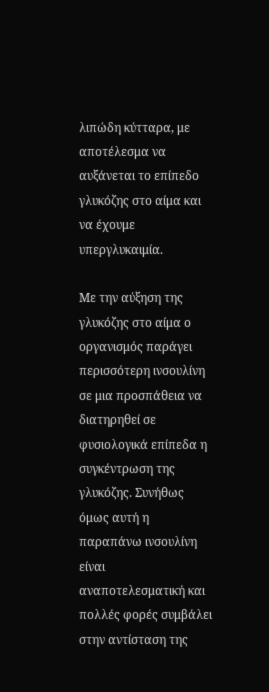λιπώδη κύτταρα, με αποτέλεσμα να αυξάνεται το επίπεδο γλυκόζης στο αίμα και να έχουμε υπεργλυκαιμία.

Με την αύξηση της γλυκόζης στο αίμα ο οργανισμός παράγει περισσότερη ινσουλίνη σε μια προσπάθεια να διατηρηθεί σε φυσιολογικά επίπεδα η συγκέντρωση της γλυκόζης. Συνήθως όμως αυτή η παραπάνω ινσουλίνη είναι αναποτελεσματική και πολλές φορές συμβάλει στην αντίσταση της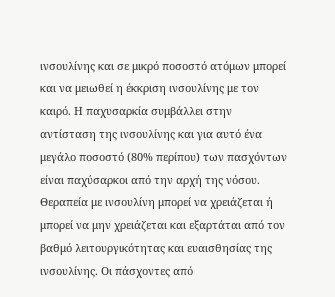ινσουλίνης και σε μικρό ποσοστό ατόμων μπορεί και να μειωθεί η έκκριση ινσουλίνης με τον καιρό. Η παχυσαρκία συμβάλλει στην αντίσταση της ινσουλίνης και για αυτό ένα μεγάλο ποσοστό (80% περίπου) των πασχόντων είναι παχύσαρκοι από την αρχή της νόσου. Θεραπεία με ινσουλίνη μπορεί να χρειάζεται ή μπορεί να μην χρειάζεται και εξαρτάται από τον βαθμό λειτουργικότητας και ευαισθησίας της ινσουλίνης. Οι πάσχοντες από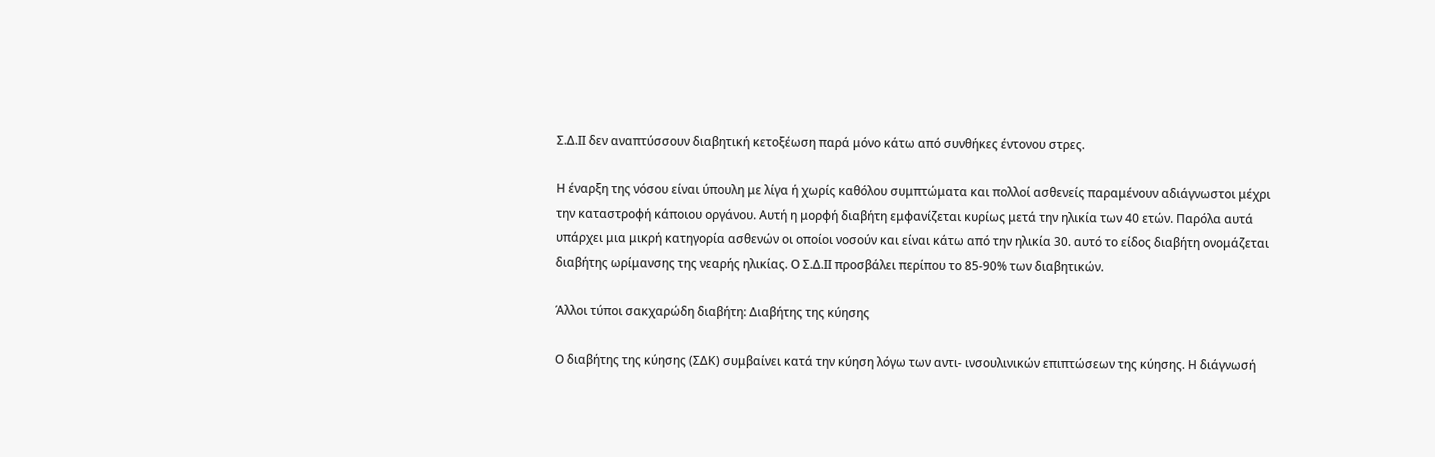Σ.Δ.ΙΙ δεν αναπτύσσουν διαβητική κετοξέωση παρά μόνο κάτω από συνθήκες έντονου στρες.

Η έναρξη της νόσου είναι ύπουλη με λίγα ή χωρίς καθόλου συμπτώματα και πολλοί ασθενείς παραμένουν αδιάγνωστοι μέχρι την καταστροφή κάποιου οργάνου. Αυτή η μορφή διαβήτη εμφανίζεται κυρίως μετά την ηλικία των 40 ετών. Παρόλα αυτά υπάρχει μια μικρή κατηγορία ασθενών οι οποίοι νοσούν και είναι κάτω από την ηλικία 30. αυτό το είδος διαβήτη ονομάζεται διαβήτης ωρίμανσης της νεαρής ηλικίας. Ο Σ.Δ.ΙΙ προσβάλει περίπου το 85-90% των διαβητικών.

Άλλοι τύποι σακχαρώδη διαβήτη: Διαβήτης της κύησης

Ο διαβήτης της κύησης (ΣΔΚ) συμβαίνει κατά την κύηση λόγω των αντι- ινσουλινικών επιπτώσεων της κύησης. Η διάγνωσή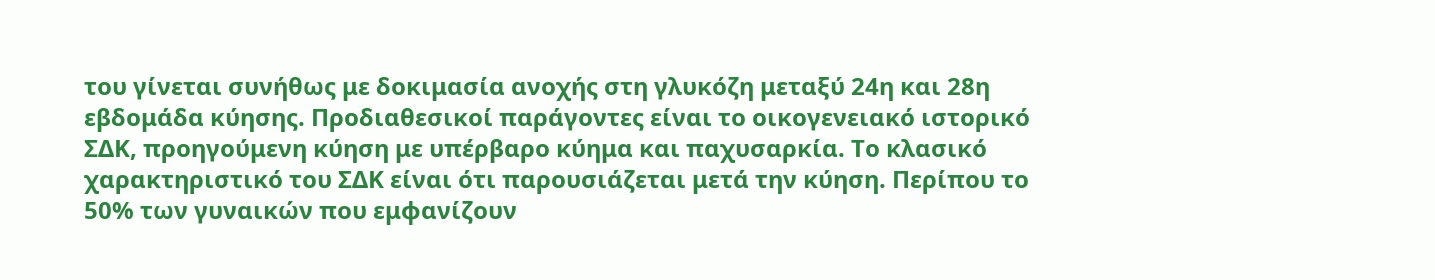του γίνεται συνήθως με δοκιμασία ανοχής στη γλυκόζη μεταξύ 24η και 28η εβδομάδα κύησης. Προδιαθεσικοί παράγοντες είναι το οικογενειακό ιστορικό ΣΔΚ, προηγούμενη κύηση με υπέρβαρο κύημα και παχυσαρκία. Το κλασικό χαρακτηριστικό του ΣΔΚ είναι ότι παρουσιάζεται μετά την κύηση. Περίπου το 50% των γυναικών που εμφανίζουν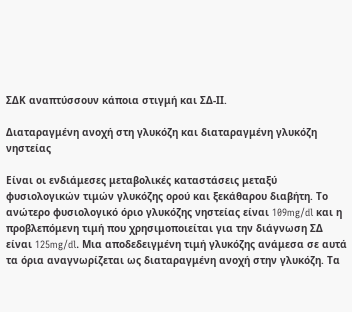ΣΔΚ αναπτύσσουν κάποια στιγμή και ΣΔ-ΙΙ.

Διαταραγμένη ανοχή στη γλυκόζη και διαταραγμένη γλυκόζη νηστείας

Είναι οι ενδιάμεσες μεταβολικές καταστάσεις μεταξύ φυσιολογικών τιμών γλυκόζης ορού και ξεκάθαρου διαβήτη. Το ανώτερο φυσιολογικό όριο γλυκόζης νηστείας είναι 109mg/dl και η προβλεπόμενη τιμή που χρησιμοποιείται για την διάγνωση ΣΔ είναι 125mg/dl. Μια αποδεδειγμένη τιμή γλυκόζης ανάμεσα σε αυτά τα όρια αναγνωρίζεται ως διαταραγμένη ανοχή στην γλυκόζη. Τα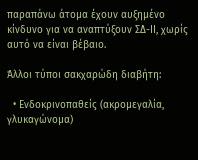παραπάνω άτομα έχουν αυξημένο κίνδυνο για να αναπτύξουν ΣΔ-ΙΙ, χωρίς αυτό να είναι βέβαιο.

Άλλοι τύποι σακχαρώδη διαβήτη:

  • Ενδοκρινοπαθείς (ακρομεγαλία, γλυκαγώνομα)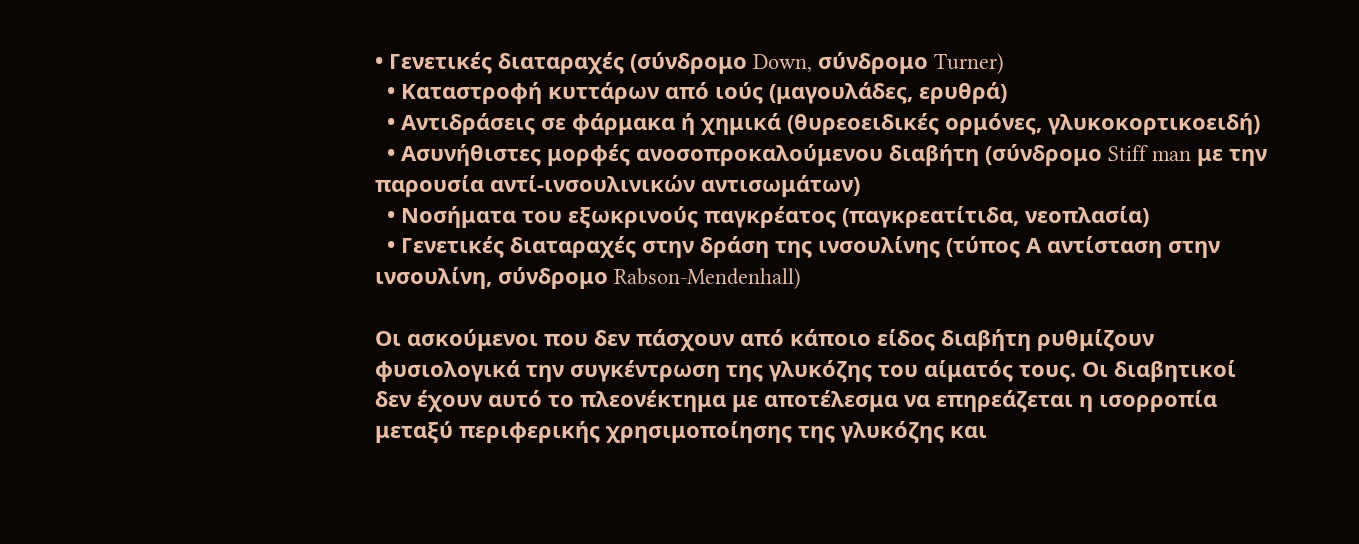• Γενετικές διαταραχές (σύνδρομο Down, σύνδρομο Turner)
  • Καταστροφή κυττάρων από ιούς (μαγουλάδες, ερυθρά)
  • Αντιδράσεις σε φάρμακα ή χημικά (θυρεοειδικές ορμόνες, γλυκοκορτικοειδή)
  • Ασυνήθιστες μορφές ανοσοπροκαλούμενου διαβήτη (σύνδρομο Stiff man με την παρουσία αντί-ινσουλινικών αντισωμάτων)
  • Νοσήματα του εξωκρινούς παγκρέατος (παγκρεατίτιδα, νεοπλασία)
  • Γενετικές διαταραχές στην δράση της ινσουλίνης (τύπος Α αντίσταση στην ινσουλίνη, σύνδρομο Rabson-Mendenhall)

Οι ασκούμενοι που δεν πάσχουν από κάποιο είδος διαβήτη ρυθμίζουν φυσιολογικά την συγκέντρωση της γλυκόζης του αίματός τους. Οι διαβητικοί δεν έχουν αυτό το πλεονέκτημα με αποτέλεσμα να επηρεάζεται η ισορροπία μεταξύ περιφερικής χρησιμοποίησης της γλυκόζης και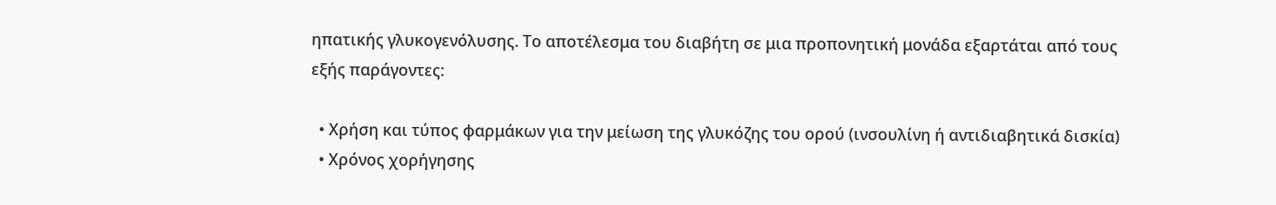ηπατικής γλυκογενόλυσης. Το αποτέλεσμα του διαβήτη σε μια προπονητική μονάδα εξαρτάται από τους εξής παράγοντες:

  • Χρήση και τύπος φαρμάκων για την μείωση της γλυκόζης του ορού (ινσουλίνη ή αντιδιαβητικά δισκία)
  • Χρόνος χορήγησης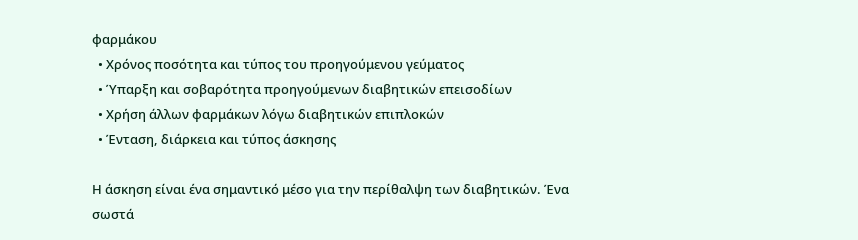φαρμάκου
  • Χρόνος ποσότητα και τύπος του προηγούμενου γεύματος
  • Ύπαρξη και σοβαρότητα προηγούμενων διαβητικών επεισοδίων
  • Χρήση άλλων φαρμάκων λόγω διαβητικών επιπλοκών
  • Ένταση, διάρκεια και τύπος άσκησης

Η άσκηση είναι ένα σημαντικό μέσο για την περίθαλψη των διαβητικών. Ένα σωστά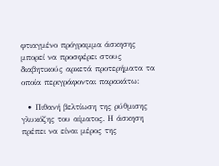φτιαγμένο πρόγραμμα άσκησης μπορεί να προσφέρει στους διαβητικούς αρκετά προτερήματα τα οποία περιγράφονται παρακάτω:

  • Πιθανή βελτίωση της ρύθμισης γλυκόζης του αίματος. Η άσκηση πρέπει να είναι μέρος της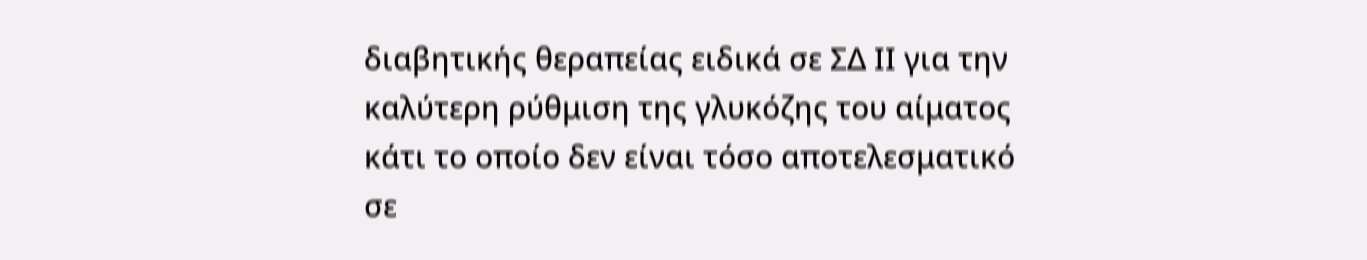διαβητικής θεραπείας ειδικά σε ΣΔ ΙΙ για την καλύτερη ρύθμιση της γλυκόζης του αίματος κάτι το οποίο δεν είναι τόσο αποτελεσματικό σε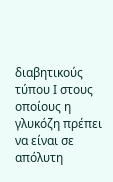διαβητικούς τύπου Ι στους οποίους η γλυκόζη πρέπει να είναι σε απόλυτη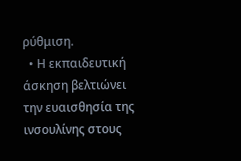ρύθμιση.
  • Η εκπαιδευτική άσκηση βελτιώνει την ευαισθησία της ινσουλίνης στους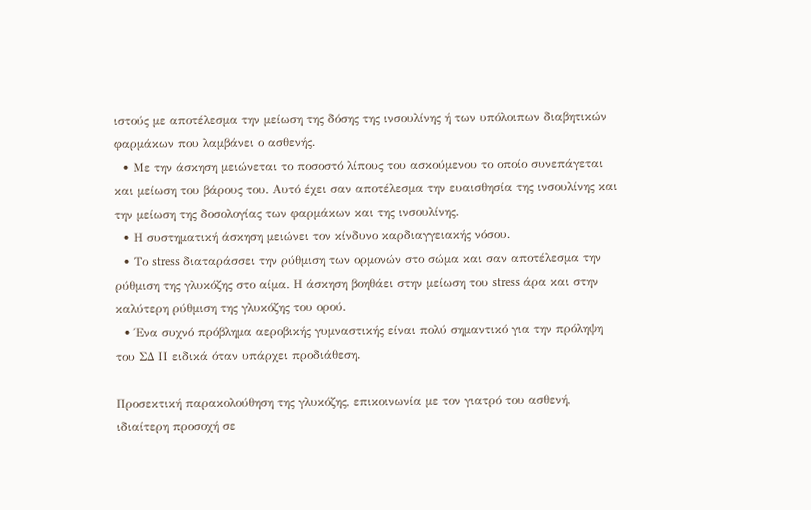ιστούς με αποτέλεσμα την μείωση της δόσης της ινσουλίνης ή των υπόλοιπων διαβητικών φαρμάκων που λαμβάνει ο ασθενής.
  • Με την άσκηση μειώνεται το ποσοστό λίπους του ασκούμενου το οποίο συνεπάγεται και μείωση του βάρους του. Αυτό έχει σαν αποτέλεσμα την ευαισθησία της ινσουλίνης και την μείωση της δοσολογίας των φαρμάκων και της ινσουλίνης.
  • Η συστηματική άσκηση μειώνει τον κίνδυνο καρδιαγγειακής νόσου.
  • Το stress διαταράσσει την ρύθμιση των ορμονών στο σώμα και σαν αποτέλεσμα την ρύθμιση της γλυκόζης στο αίμα. Η άσκηση βοηθάει στην μείωση του stress άρα και στην καλύτερη ρύθμιση της γλυκόζης του ορού.
  • Ένα συχνό πρόβλημα αεροβικής γυμναστικής είναι πολύ σημαντικό για την πρόληψη του ΣΔ ΙΙ ειδικά όταν υπάρχει προδιάθεση.

Προσεκτική παρακολούθηση της γλυκόζης, επικοινωνία με τον γιατρό του ασθενή, ιδιαίτερη προσοχή σε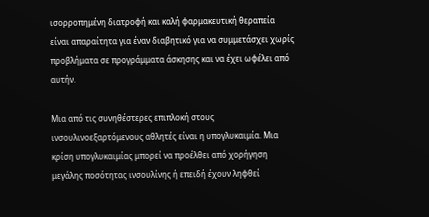ισορροπημένη διατροφή και καλή φαρμακευτική θεραπεία είναι απαραίτητα για έναν διαβητικό για να συμμετάσχει χωρίς προβλήματα σε προγράμματα άσκησης και να έχει ωφέλει από αυτήν.

Μια από τις συνηθέστερες επιπλοκή στους ινσουλινοεξαρτόμενους αθλητές είναι η υπογλυκαιμία. Μια κρίση υπογλυκαιμίας μπορεί να προέλθει από χορήγηση μεγάλης ποσότητας ινσουλίνης ή επειδή έχουν ληφθεί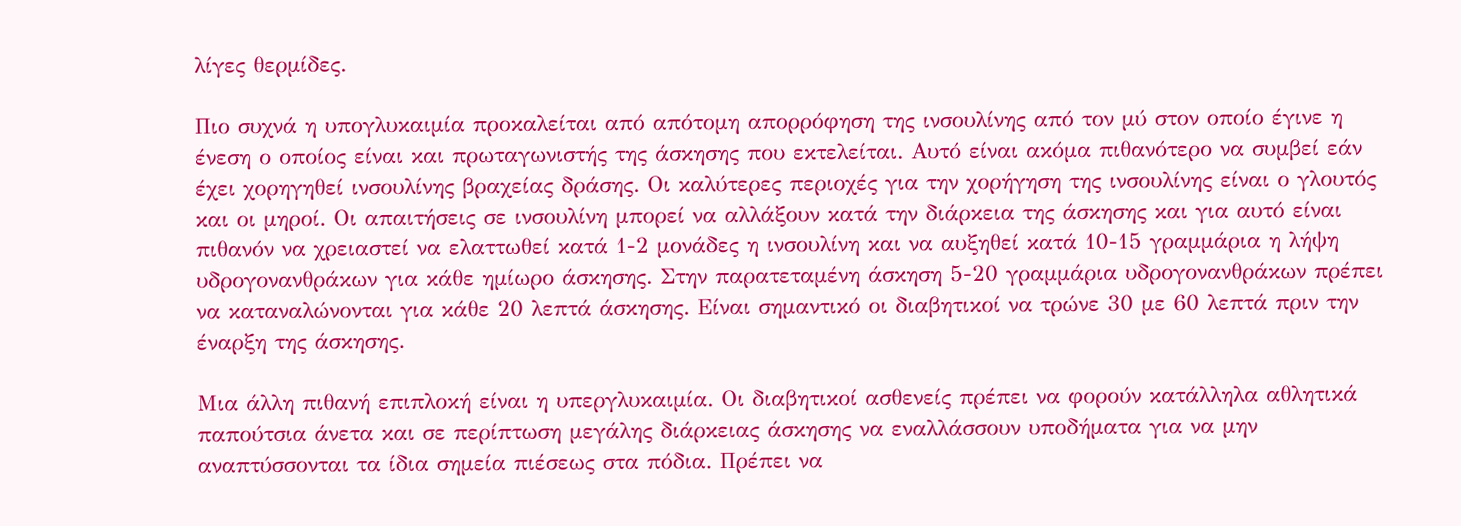λίγες θερμίδες.

Πιο συχνά η υπογλυκαιμία προκαλείται από απότομη απορρόφηση της ινσουλίνης από τον μύ στον οποίο έγινε η ένεση ο οποίος είναι και πρωταγωνιστής της άσκησης που εκτελείται. Αυτό είναι ακόμα πιθανότερο να συμβεί εάν έχει χορηγηθεί ινσουλίνης βραχείας δράσης. Οι καλύτερες περιοχές για την χορήγηση της ινσουλίνης είναι ο γλουτός και οι μηροί. Οι απαιτήσεις σε ινσουλίνη μπορεί να αλλάξουν κατά την διάρκεια της άσκησης και για αυτό είναι πιθανόν να χρειαστεί να ελαττωθεί κατά 1-2 μονάδες η ινσουλίνη και να αυξηθεί κατά 10-15 γραμμάρια η λήψη υδρογονανθράκων για κάθε ημίωρο άσκησης. Στην παρατεταμένη άσκηση 5-20 γραμμάρια υδρογονανθράκων πρέπει να καταναλώνονται για κάθε 20 λεπτά άσκησης. Είναι σημαντικό οι διαβητικοί να τρώνε 30 με 60 λεπτά πριν την έναρξη της άσκησης.

Μια άλλη πιθανή επιπλοκή είναι η υπεργλυκαιμία. Οι διαβητικοί ασθενείς πρέπει να φορούν κατάλληλα αθλητικά παπούτσια άνετα και σε περίπτωση μεγάλης διάρκειας άσκησης να εναλλάσσουν υποδήματα για να μην αναπτύσσονται τα ίδια σημεία πιέσεως στα πόδια. Πρέπει να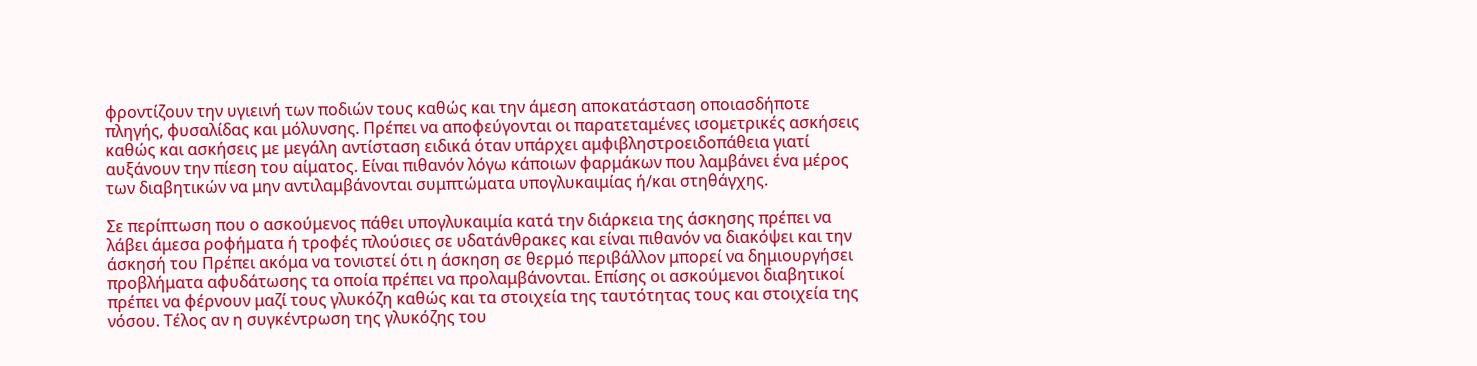φροντίζουν την υγιεινή των ποδιών τους καθώς και την άμεση αποκατάσταση οποιασδήποτε πληγής, φυσαλίδας και μόλυνσης. Πρέπει να αποφεύγονται οι παρατεταμένες ισομετρικές ασκήσεις καθώς και ασκήσεις με μεγάλη αντίσταση ειδικά όταν υπάρχει αμφιβληστροειδοπάθεια γιατί αυξάνουν την πίεση του αίματος. Είναι πιθανόν λόγω κάποιων φαρμάκων που λαμβάνει ένα μέρος των διαβητικών να μην αντιλαμβάνονται συμπτώματα υπογλυκαιμίας ή/και στηθάγχης.

Σε περίπτωση που ο ασκούμενος πάθει υπογλυκαιμία κατά την διάρκεια της άσκησης πρέπει να λάβει άμεσα ροφήματα ή τροφές πλούσιες σε υδατάνθρακες και είναι πιθανόν να διακόψει και την άσκησή του Πρέπει ακόμα να τονιστεί ότι η άσκηση σε θερμό περιβάλλον μπορεί να δημιουργήσει προβλήματα αφυδάτωσης τα οποία πρέπει να προλαμβάνονται. Επίσης οι ασκούμενοι διαβητικοί πρέπει να φέρνουν μαζί τους γλυκόζη καθώς και τα στοιχεία της ταυτότητας τους και στοιχεία της νόσου. Τέλος αν η συγκέντρωση της γλυκόζης του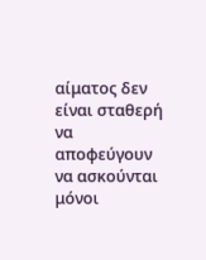αίματος δεν είναι σταθερή να αποφεύγουν να ασκούνται μόνοι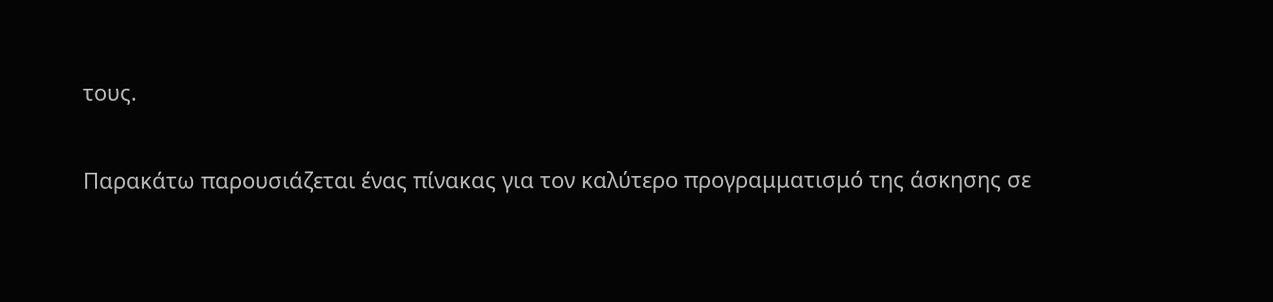τους.

Παρακάτω παρουσιάζεται ένας πίνακας για τον καλύτερο προγραμματισμό της άσκησης σε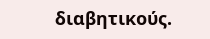διαβητικούς.